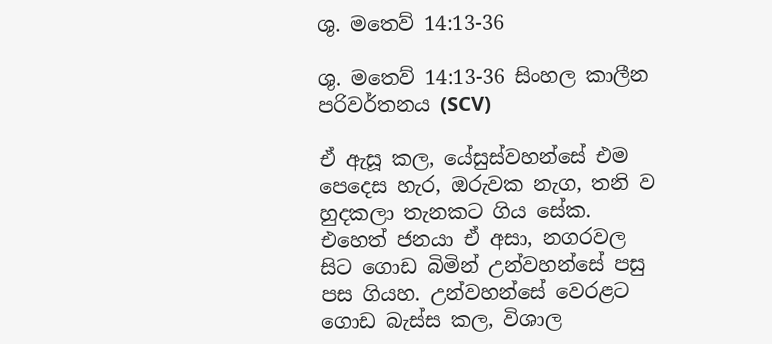ශු. මතෙව් 14:13-36

ශු. මතෙව් 14:13-36 සිංහල කාලීන පරිවර්තනය (SCV)

ඒ ඇසූ කල, යේසුස්වහන්සේ එම පෙදෙස හැර, ඔරුවක නැග, තනි ව හුදකලා තැනකට ගිය සේක. එහෙත් ජනයා ඒ අසා, නගරවල සිට ගොඩ බිමින් උන්වහන්සේ පසු පස ගියහ. උන්වහන්සේ වෙරළට ගොඩ බැස්ස කල, විශාල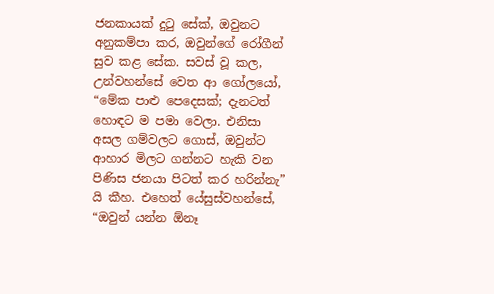ජනකායක් දුටු සේක්, ඔවුනට අනුකම්පා කර, ඔවුන්ගේ රෝගීන් සුව කළ සේක. සවස් වූ කල, උන්වහන්සේ වෙත ආ ගෝලයෝ, “මේක පාළු පෙදෙසක්; දැනටත් හොඳට ම පමා වෙලා. එනිසා අසල ගම්වලට ගොස්, ඔවුන්ට ආහාර මිලට ගන්නට හැකි වන පිණිස ජනයා පිටත් කර හරින්නැ” යි කීහ. එහෙත් යේසුස්වහන්සේ, “ඔවුන් යන්න ඕනෑ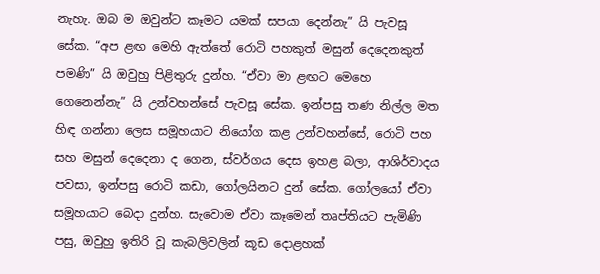නැහැ. ඔබ ම ඔවුන්ට කෑමට යමක් සපයා දෙන්නැ” යි පැවසූ සේක. “අප ළඟ මෙහි ඇත්තේ රොටි පහකුත් මසුන් දෙදෙනකුත් පමණි” යි ඔවුහු පිළිතුරු දුන්හ. “ඒවා මා ළඟට මෙහෙ ගෙනෙන්නැ” යි උන්වහන්සේ පැවසූ සේක. ඉන්පසු තණ නිල්ල මත හිඳ ගන්නා ලෙස සමූහයාට නියෝග කළ උන්වහන්සේ, රොටි පහ සහ මසුන් දෙදෙනා ද ගෙන, ස්වර්ගය දෙස ඉහළ බලා, ආශිර්වාදය පවසා, ඉන්පසු රොටි කඩා, ගෝලයිනට දුන් සේක. ගෝලයෝ ඒවා සමූහයාට බෙදා දුන්හ. සැවොම ඒවා කෑමෙන් තෘප්තියට පැමිණි පසු, ඔවුහු ඉතිරි වූ කැබලිවලින් කූඩ දොළහක්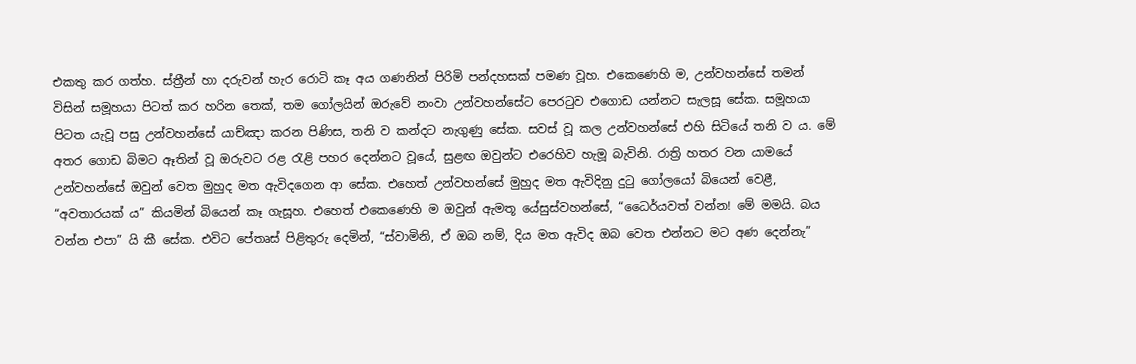එකතු කර ගත්හ. ස්ත්‍රීන් හා දරුවන් හැර රොටි කෑ අය ගණනින් පිරිමි පන්දහසක් පමණ වූහ. එකෙණෙහි ම, උන්වහන්සේ තමන් විසින් සමූහයා පිටත් කර හරින තෙක්, තම ගෝලයින් ඔරුවේ නංවා උන්වහන්සේට පෙරටුව එගොඩ යන්නට සැලසූ සේක. සමූහයා පිටත යැවූ පසු උන්වහන්සේ යාච්ඤා කරන පිණිස, තනි ව කන්දට නැගුණු සේක. සවස් වූ කල උන්වහන්සේ එහි සිටියේ තනි ව ය. මේ අතර ගොඩ බිමට ඈතින් වූ ඔරුවට රළ රැළි පහර දෙන්නට වූයේ, සුළඟ ඔවුන්ට එරෙහිව හැමූ බැවිනි. රාත්‍රි හතර වන යාමයේ උන්වහන්සේ ඔවුන් වෙත මුහුද මත ඇවිදගෙන ආ සේක. එහෙත් උන්වහන්සේ මුහුද මත ඇවිදිනු දුටු ගෝලයෝ බියෙන් වෙළී, “අවතාරයක් ය” කියමින් බියෙන් කෑ ගැසූහ. එහෙත් එකෙණෙහි ම ඔවුන් ඇමතූ යේසුස්වහන්සේ, “ධෛර්යවත් වන්න! මේ මමයි. බය වන්න එපා” යි කී සේක. එවිට පේතෘස් පිළිතුරු දෙමින්, “ස්වාමිනි, ඒ ඔබ නම්, දිය මත ඇවිද ඔබ වෙත එන්නට මට අණ දෙන්නැ”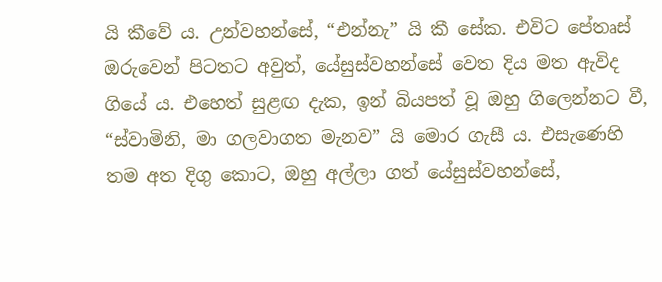යි කීවේ ය. උන්වහන්සේ, “එන්නැ” යි කී සේක. එවිට පේතෘස් ඔරුවෙන් පිටතට අවුත්, යේසුස්වහන්සේ වෙත දිය මත ඇවිද ගියේ ය. එහෙත් සුළඟ දැක, ඉන් බියපත් වූ ඔහු ගිලෙන්නට වී, “ස්වාමිනි, මා ගලවාගත මැනව” යි මොර ගැසී ය. එසැණෙහි තම අත දිගු කොට, ඔහු අල්ලා ගත් යේසුස්වහන්සේ,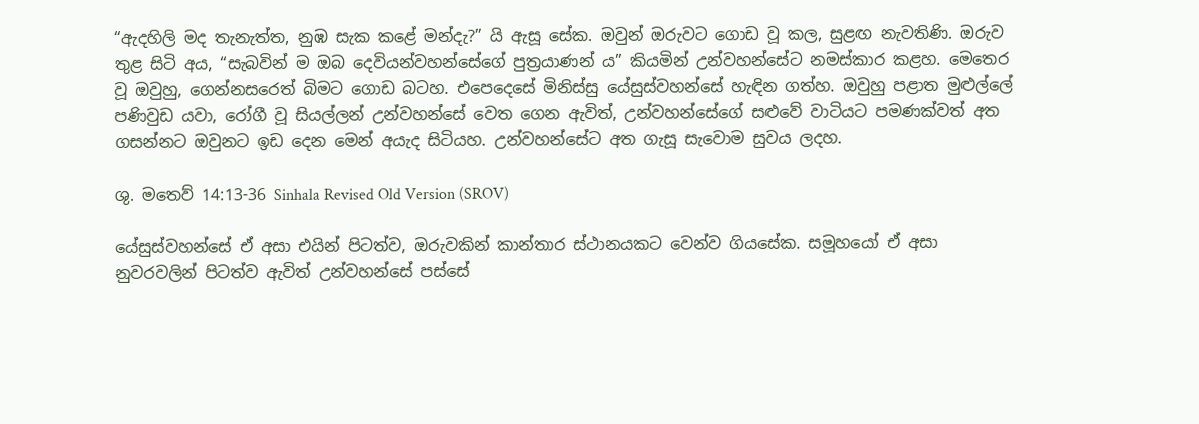“ඇදහිලි මද තැනැත්ත, නුඹ සැක කළේ මන්දැ?” යි ඇසූ සේක. ඔවුන් ඔරුවට ගොඩ වූ කල, සුළඟ නැවතිණි. ඔරුව තුළ සිටි අය, “සැබවින් ම ඔබ දෙවියන්වහන්සේගේ පුත්‍රයාණන් ය” කියමින් උන්වහන්සේට නමස්කාර කළහ. මෙතෙර වූ ඔවුහු, ගෙන්නසරෙත් බිමට ගොඩ බටහ. එපෙදෙසේ මිනිස්සු යේසුස්වහන්සේ හැඳින ගත්හ. ඔවුහු පළාත මුළුල්ලේ පණිවුඩ යවා, රෝගී වූ සියල්ලන් උන්වහන්සේ වෙත ගෙන ඇවිත්, උන්වහන්සේගේ සළුවේ වාටියට පමණක්වත් අත ගසන්නට ඔවුනට ඉඩ දෙන මෙන් අයැද සිටියහ. උන්වහන්සේට අත ගැසූ සැවොම සුවය ලදහ.

ශු. මතෙව් 14:13-36 Sinhala Revised Old Version (SROV)

යේසුස්වහන්සේ ඒ අසා එයින් පිටත්ව, ඔරුවකින් කාන්තාර ස්ථානයකට වෙන්ව ගියසේක. සමූහයෝ ඒ අසා නුවරවලින් පිටත්ව ඇවිත් උන්වහන්සේ පස්සේ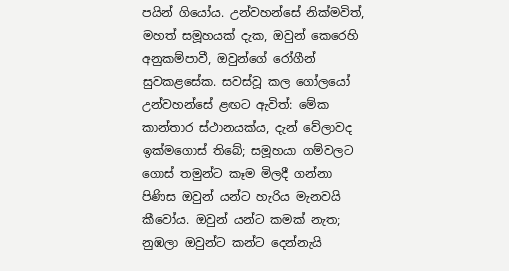පයින් ගියෝය. උන්වහන්සේ නික්මවිත්, මහත් සමූහයක් දැක, ඔවුන් කෙරෙහි අනුකම්පාවී, ඔවුන්ගේ රෝගීන් සුවකළසේක. සවස්වූ කල ගෝලයෝ උන්වහන්සේ ළඟට ඇවිත්: මේක කාන්තාර ස්ථානයක්ය, දැන් වේලාවද ඉක්මගොස් තිබේ; සමූහයා ගම්වලට ගොස් තමුන්ට කෑම මිලදී ගන්නා පිණිස ඔවුන් යන්ට හැරිය මැනවයි කීවෝය. ඔවුන් යන්ට කමක් නැත; නුඹලා ඔවුන්ට කන්ට දෙන්නැයි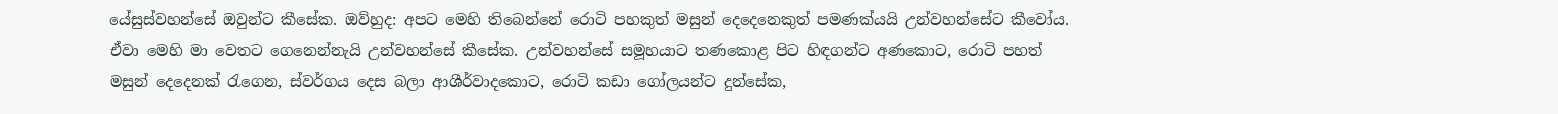යේසුස්වහන්සේ ඔවුන්ට කීසේක. ඔව්හුද: අපට මෙහි තිබෙන්නේ රොටි පහකුත් මසුන් දෙදෙනෙකුත් පමණක්යයි උන්වහන්සේට කීවෝය. ඒවා මෙහි මා වෙතට ගෙනෙන්නැයි උන්වහන්සේ කීසේක. උන්වහන්සේ සමූහයාට තණකොළ පිට හිඳගන්ට අණකොට, රොටි පහත් මසුන් දෙදෙනක් රැගෙන, ස්වර්ගය දෙස බලා ආශීර්වාදකොට, රොටි කඩා ගෝලයන්ට දුන්සේක,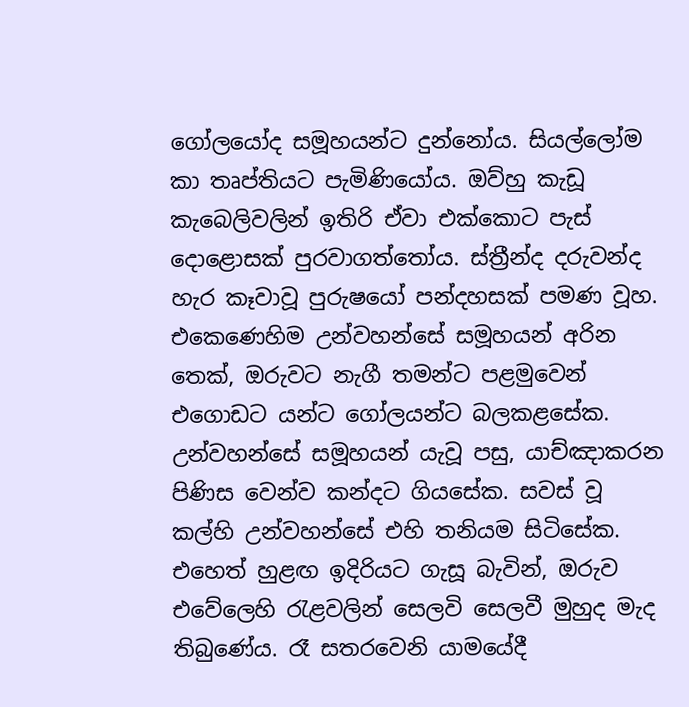ගෝලයෝද සමූහයන්ට දුන්නෝය. සියල්ලෝම කා තෘප්තියට පැමිණියෝය. ඔව්හු කැඩූ කැබෙලිවලින් ඉතිරි ඒවා එක්කොට පැස් දොළොසක් පුරවාගත්තෝය. ස්ත්‍රීන්ද දරුවන්ද හැර කෑවාවූ පුරුෂයෝ පන්දහසක් පමණ වූහ. එකෙණෙහිම උන්වහන්සේ සමූහයන් අරින තෙක්, ඔරුවට නැගී තමන්ට පළමුවෙන් එගොඩට යන්ට ගෝලයන්ට බලකළසේක. උන්වහන්සේ සමූහයන් යැවූ පසු, යාච්ඤාකරන පිණිස වෙන්ව කන්දට ගියසේක. සවස් වූ කල්හි උන්වහන්සේ එහි තනියම සිටිසේක. එහෙත් හුළඟ ඉදිරියට ගැසූ බැවින්, ඔරුව එවේලෙහි රැළවලින් සෙලවි සෙලවී මුහුද මැද තිබුණේය. රෑ සතරවෙනි යාමයේදී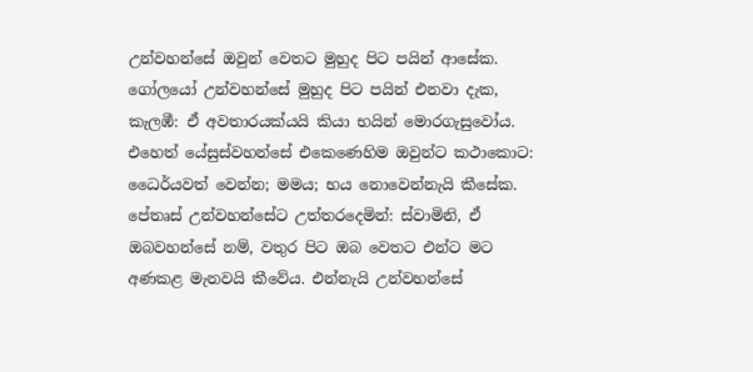උන්වහන්සේ ඔවුන් වෙතට මුහුද පිට පයින් ආසේක. ගෝලයෝ උන්වහන්සේ මුහුද පිට පයින් එනවා දැක, කැලඹී: ඒ අවතාරයක්යයි කියා භයින් මොරගැසුවෝය. එහෙත් යේසුස්වහන්සේ එකෙණෙහිම ඔවුන්ට කථාකොට: ධෛර්යවත් වෙන්න; මමය; භය නොවෙන්නැයි කීසේක. පේතෘස් උන්වහන්සේට උත්තරදෙමින්: ස්වාමිනි, ඒ ඔබවහන්සේ නම්, වතුර පිට ඔබ වෙතට එන්ට මට අණකළ මැනවයි කීවේය. එන්නැයි උන්වහන්සේ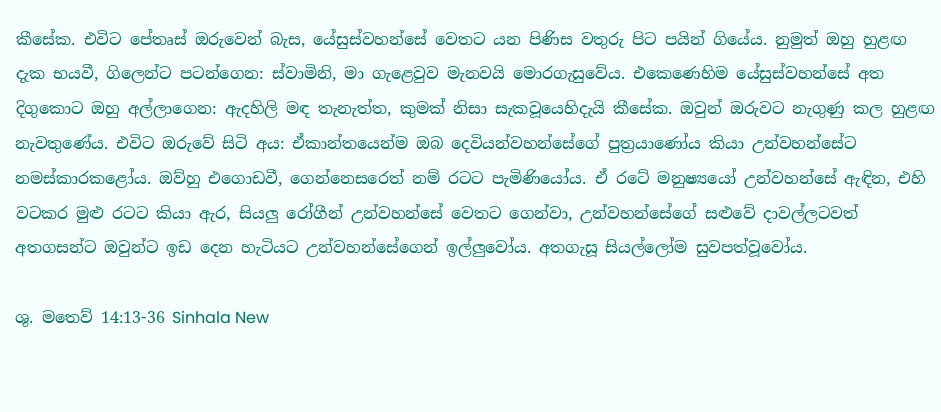කීසේක. එවිට පේතෘස් ඔරුවෙන් බැස, යේසුස්වහන්සේ වෙතට යන පිණිස වතුරු පිට පයින් ගියේය. නුමුත් ඔහු හුළඟ දැක භයවී, ගිලෙන්ට පටන්ගෙන: ස්වාමිනි, මා ගැළෙවුව මැනවයි මොරගැසුවේය. එකෙණෙහිම යේසුස්වහන්සේ අත දිගුකොට ඔහු අල්ලාගෙන: ඇදහිලි මඳ තැනැත්ත, කුමක් නිසා සැකවූයෙහිදැයි කීසේක. ඔවුන් ඔරුවට නැගුණු කල හුළඟ නැවතුණේය. එවිට ඔරුවේ සිටි අය: ඒකාන්තයෙන්ම ඔබ දෙවියන්වහන්සේගේ පුත්‍රයාණෝය කියා උන්වහන්සේට නමස්කාරකළෝය. ඔව්හු එගොඩවී, ගෙන්නෙසරෙත් නම් රටට පැමිණියෝය. ඒ රටේ මනුෂ්‍යයෝ උන්වහන්සේ ඇඳින, එහි වටකර මුළු රටට කියා ඇර, සියලු රෝගීන් උන්වහන්සේ වෙතට ගෙන්වා, උන්වහන්සේගේ සළුවේ දාවල්ලටවත් අතගසන්ට ඔවුන්ට ඉඩ දෙන හැටියට උන්වහන්සේගෙන් ඉල්ලුවෝය. අතගැසූ සියල්ලෝම සුවපත්වූවෝය.

ශු. මතෙව් 14:13-36 Sinhala New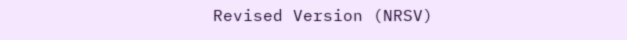Revised Version (NRSV)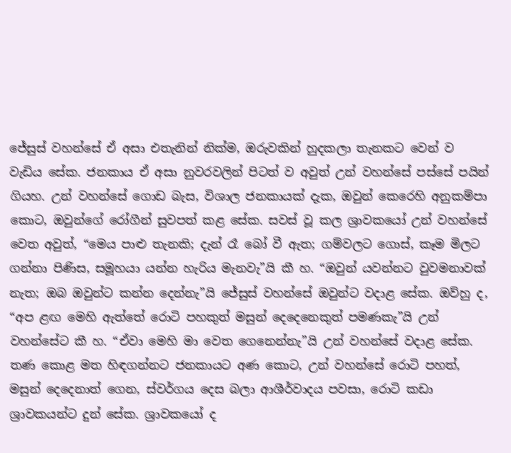ජේසුස් වහන්සේ ඒ අසා එතැනින් නික්ම, ඔරුවකින් හුදකලා තැනකට වෙන් ව වැඩිය සේක. ජනකාය ඒ අසා නුවරවලින් පිටත් ව අවුත් උන් වහන්සේ පස්සේ පයින් ගියහ. උන් වහන්සේ ගොඩ බැස, විශාල ජනකායක් දැක, ඔවුන් කෙරෙහි අනුකම්පා කොට, ඔවුන්ගේ රෝගීන් සුවපත් කළ සේක. සවස් වූ කල ශ්‍රාවකයෝ උන් වහන්සේ වෙත අවුත්, “මෙය පාළු තැනකි; දැන් රෑ බෝ වී ඇත; ගම්වලට ගොස්, කෑම මිලට ගන්නා පිණිස, සමූහයා යන්න හැරිය මැනවැ”යි කී හ. “ඔවුන් යවන්නට වුවමනාවක් නැත; ඔබ ඔවුන්ට කන්න දෙන්නැ”යි ජේසුස් වහන්සේ ඔවුන්ට වදාළ සේක. ඔව්හු ද, “අප ළඟ මෙහි ඇත්තේ රොටි පහකුත් මසුන් දෙදෙනෙකුත් පමණකැ”යි උන් වහන්සේට කී හ. “ඒවා මෙහි මා වෙත ගෙනෙන්නැ”යි උන් වහන්සේ වදාළ සේක. තණ කොළ මත හිඳගන්නට ජනකායට අණ කොට, උන් වහන්සේ රොටි පහත්, මසුන් දෙදෙනාත් ගෙන, ස්වර්ගය දෙස බලා ආශීර්වාදය පවසා, රොටි කඩා ශ්‍රාවකයන්ට දුන් සේක. ශ්‍රාවකයෝ ද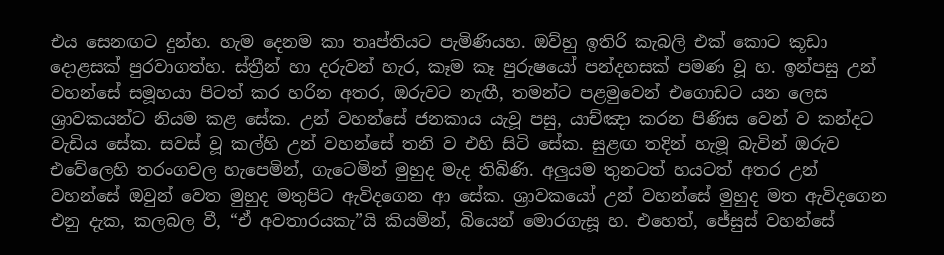එය සෙනඟට දුන්හ. හැම දෙනම කා තෘප්තියට පැමිණියහ. ඔව්හු ඉතිරි කැබලි එක් කොට කූඩා දොළසක් පුරවාගත්හ. ස්ත්‍රීන් හා දරුවන් හැර, කෑම කෑ පුරුෂයෝ පන්දහසක් පමණ වූ හ. ඉන්පසු උන් වහන්සේ සමූහයා පිටත් කර හරින අතර, ඔරුවට නැඟී, තමන්ට පළමුවෙන් එගොඩට යන ලෙස ශ්‍රාවකයන්ට නියම කළ සේක. උන් වහන්සේ ජනකාය යැවූ පසු, යාච්ඤා කරන පිණිස වෙන් ව කන්දට වැඩිය සේක. සවස් වූ කල්හි උන් වහන්සේ තනි ව එහි සිටි සේක. සුළඟ තදින් හැමූ බැවින් ඔරුව එවේලෙහි තරංගවල හැපෙමින්, ගැටෙමින් මුහුද මැද තිබිණි. අලුයම තුනටත් හයටත් අතර උන් වහන්සේ ඔවුන් වෙත මුහුද මතුපිට ඇවිදගෙන ආ සේක. ශ්‍රාවකයෝ උන් වහන්සේ මුහුද මත ඇවිදගෙන එනු දැක, කලබල වී, “ඒ අවතාරයකැ”යි කියමින්, බියෙන් මොරගැසූ හ. එහෙත්, ජේසුස් වහන්සේ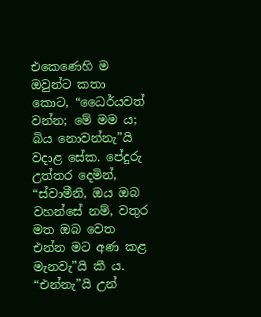එකෙණෙහි ම ඔවුන්ට කතා කොට, “ධෛර්යවත් වන්න; මේ මම ය; බිය නොවන්නැ”යි වදාළ සේක. පේදුරු උත්තර දෙමින්, “ස්වාමීනි, ඔය ඔබ වහන්සේ නම්, වතුර මත ඔබ වෙත එන්න මට අණ කළ මැනවැ”යි කී ය. “එන්නැ”යි උන්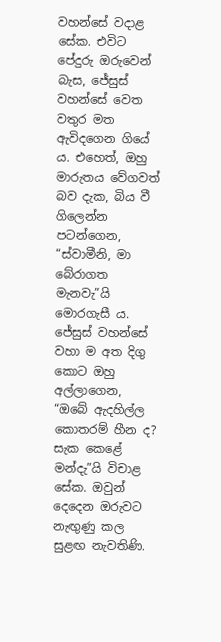වහන්සේ වදාළ සේක. එවිට පේදුරු ඔරුවෙන් බැස, ජේසුස් වහන්සේ වෙත වතුර මත ඇවිදගෙන ගියේ ය. එහෙත්, ඔහු මාරුතය වේගවත් බව දැක, බිය වී ගිලෙන්න පටන්ගෙන, “ස්වාමීනි, මා බේරාගත මැනවැ”යි මොරගැසී ය. ජේසුස් වහන්සේ වහා ම අත දිගු කොට ඔහු අල්ලාගෙන, “ඔබේ ඇදහිල්ල කොතරම් හීන ද? සැක කෙළේ මන්දැ”යි විචාළ සේක. ඔවුන් දෙදෙන ඔරුවට නැඟුණු කල සුළඟ නැවතිණි.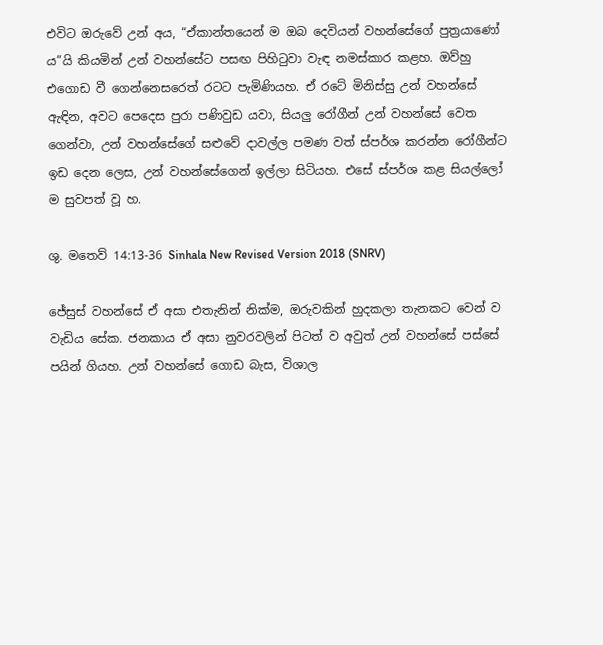එවිට ඔරුවේ උන් අය, “ඒකාන්තයෙන් ම ඔබ දෙවියන් වහන්සේගේ පුත්‍රයාණෝ ය”යි කියමින් උන් වහන්සේට පසඟ පිහිටුවා වැඳ නමස්කාර කළහ. ඔව්හු එගොඩ වී ගෙන්නෙසරෙත් රටට පැමිණියහ. ඒ රටේ මිනිස්සු උන් වහන්සේ ඇඳින, අවට පෙදෙස පුරා පණිවුඩ යවා, සියලු රෝගීන් උන් වහන්සේ වෙත ගෙන්වා, උන් වහන්සේගේ සළුවේ දාවල්ල පමණ වත් ස්පර්ශ කරන්න රෝගීන්ට ඉඩ දෙන ලෙස, උන් වහන්සේගෙන් ඉල්ලා සිටියහ. එසේ ස්පර්ශ කළ සියල්ලෝ ම සුවපත් වූ හ.

ශු. මතෙව් 14:13-36 Sinhala New Revised Version 2018 (SNRV)

ජේසුස් වහන්සේ ඒ අසා එතැනින් නික්ම, ඔරුවකින් හුදකලා තැනකට වෙන් ව වැඩිය සේක. ජනකාය ඒ අසා නුවරවලින් පිටත් ව අවුත් උන් වහන්සේ පස්සේ පයින් ගියහ. උන් වහන්සේ ගොඩ බැස, විශාල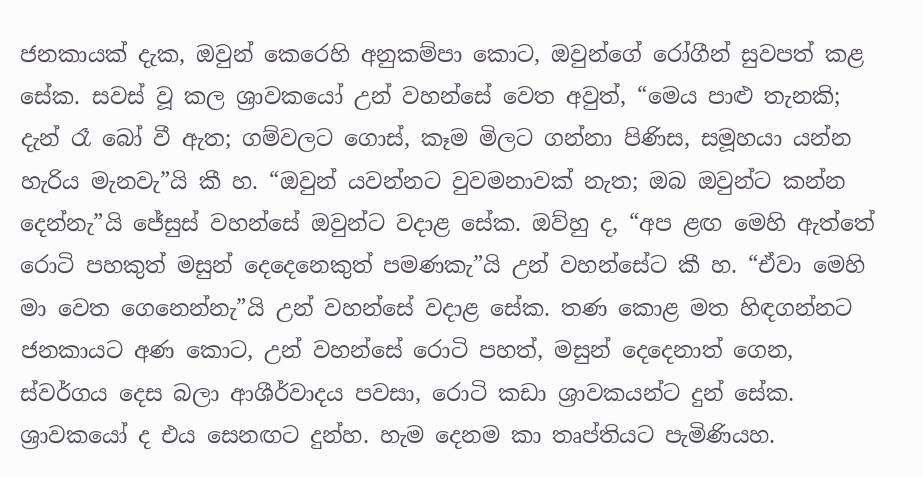ජනකායක් දැක, ඔවුන් කෙරෙහි අනුකම්පා කොට, ඔවුන්ගේ රෝගීන් සුවපත් කළ සේක. සවස් වූ කල ශ්‍රාවකයෝ උන් වහන්සේ වෙත අවුත්, “මෙය පාළු තැනකි; දැන් රෑ බෝ වී ඇත; ගම්වලට ගොස්, කෑම මිලට ගන්නා පිණිස, සමූහයා යන්න හැරිය මැනවැ”යි කී හ. “ඔවුන් යවන්නට වුවමනාවක් නැත; ඔබ ඔවුන්ට කන්න දෙන්නැ”යි ජේසුස් වහන්සේ ඔවුන්ට වදාළ සේක. ඔව්හු ද, “අප ළඟ මෙහි ඇත්තේ රොටි පහකුත් මසුන් දෙදෙනෙකුත් පමණකැ”යි උන් වහන්සේට කී හ. “ඒවා මෙහි මා වෙත ගෙනෙන්නැ”යි උන් වහන්සේ වදාළ සේක. තණ කොළ මත හිඳගන්නට ජනකායට අණ කොට, උන් වහන්සේ රොටි පහත්, මසුන් දෙදෙනාත් ගෙන, ස්වර්ගය දෙස බලා ආශීර්වාදය පවසා, රොටි කඩා ශ්‍රාවකයන්ට දුන් සේක. ශ්‍රාවකයෝ ද එය සෙනඟට දුන්හ. හැම දෙනම කා තෘප්තියට පැමිණියහ.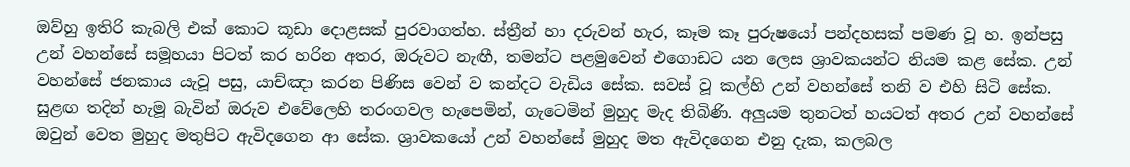ඔව්හු ඉතිරි කැබලි එක් කොට කූඩා දොළසක් පුරවාගත්හ. ස්ත්‍රීන් හා දරුවන් හැර, කෑම කෑ පුරුෂයෝ පන්දහසක් පමණ වූ හ. ඉන්පසු උන් වහන්සේ සමූහයා පිටත් කර හරින අතර, ඔරුවට නැඟී, තමන්ට පළමුවෙන් එගොඩට යන ලෙස ශ්‍රාවකයන්ට නියම කළ සේක. උන් වහන්සේ ජනකාය යැවූ පසු, යාච්ඤා කරන පිණිස වෙන් ව කන්දට වැඩිය සේක. සවස් වූ කල්හි උන් වහන්සේ තනි ව එහි සිටි සේක. සුළඟ තදින් හැමූ බැවින් ඔරුව එවේලෙහි තරංගවල හැපෙමින්, ගැටෙමින් මුහුද මැද තිබිණි. අලුයම තුනටත් හයටත් අතර උන් වහන්සේ ඔවුන් වෙත මුහුද මතුපිට ඇවිදගෙන ආ සේක. ශ්‍රාවකයෝ උන් වහන්සේ මුහුද මත ඇවිදගෙන එනු දැක, කලබල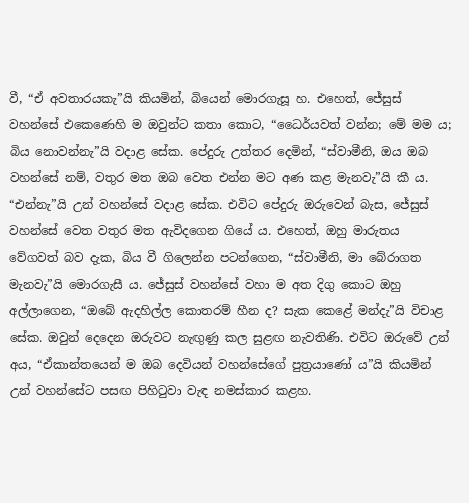වී, “ඒ අවතාරයකැ”යි කියමින්, බියෙන් මොරගැසූ හ. එහෙත්, ජේසුස් වහන්සේ එකෙණෙහි ම ඔවුන්ට කතා කොට, “ධෛර්යවත් වන්න; මේ මම ය; බිය නොවන්නැ”යි වදාළ සේක. පේදුරු උත්තර දෙමින්, “ස්වාමීනි, ඔය ඔබ වහන්සේ නම්, වතුර මත ඔබ වෙත එන්න මට අණ කළ මැනවැ”යි කී ය. “එන්නැ”යි උන් වහන්සේ වදාළ සේක. එවිට පේදුරු ඔරුවෙන් බැස, ජේසුස් වහන්සේ වෙත වතුර මත ඇවිදගෙන ගියේ ය. එහෙත්, ඔහු මාරුතය වේගවත් බව දැක, බිය වී ගිලෙන්න පටන්ගෙන, “ස්වාමීනි, මා බේරාගත මැනවැ”යි මොරගැසී ය. ජේසුස් වහන්සේ වහා ම අත දිගු කොට ඔහු අල්ලාගෙන, “ඔබේ ඇදහිල්ල කොතරම් හීන ද? සැක කෙළේ මන්දැ”යි විචාළ සේක. ඔවුන් දෙදෙන ඔරුවට නැඟුණු කල සුළඟ නැවතිණි. එවිට ඔරුවේ උන් අය, “ඒකාන්තයෙන් ම ඔබ දෙවියන් වහන්සේගේ පුත්‍රයාණෝ ය”යි කියමින් උන් වහන්සේට පසඟ පිහිටුවා වැඳ නමස්කාර කළහ.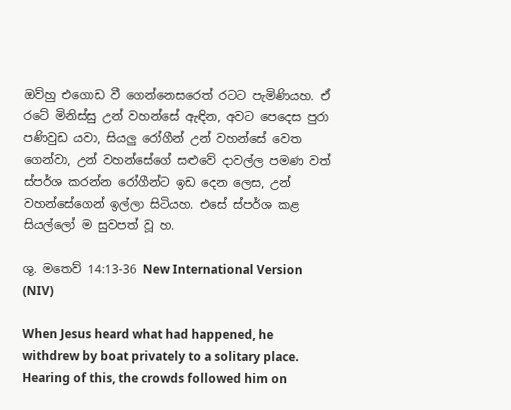ඔව්හු එගොඩ වී ගෙන්නෙසරෙත් රටට පැමිණියහ. ඒ රටේ මිනිස්සු උන් වහන්සේ ඇඳින, අවට පෙදෙස පුරා පණිවුඩ යවා, සියලු රෝගීන් උන් වහන්සේ වෙත ගෙන්වා, උන් වහන්සේගේ සළුවේ දාවල්ල පමණ වත් ස්පර්ශ කරන්න රෝගීන්ට ඉඩ දෙන ලෙස, උන් වහන්සේගෙන් ඉල්ලා සිටියහ. එසේ ස්පර්ශ කළ සියල්ලෝ ම සුවපත් වූ හ.

ශු. මතෙව් 14:13-36 New International Version (NIV)

When Jesus heard what had happened, he withdrew by boat privately to a solitary place. Hearing of this, the crowds followed him on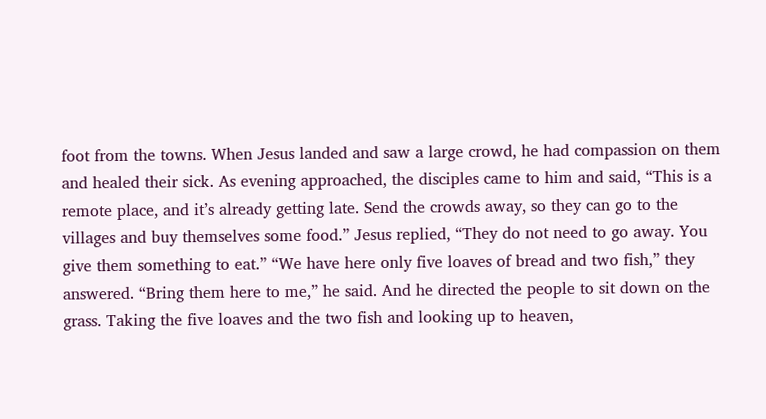foot from the towns. When Jesus landed and saw a large crowd, he had compassion on them and healed their sick. As evening approached, the disciples came to him and said, “This is a remote place, and it’s already getting late. Send the crowds away, so they can go to the villages and buy themselves some food.” Jesus replied, “They do not need to go away. You give them something to eat.” “We have here only five loaves of bread and two fish,” they answered. “Bring them here to me,” he said. And he directed the people to sit down on the grass. Taking the five loaves and the two fish and looking up to heaven,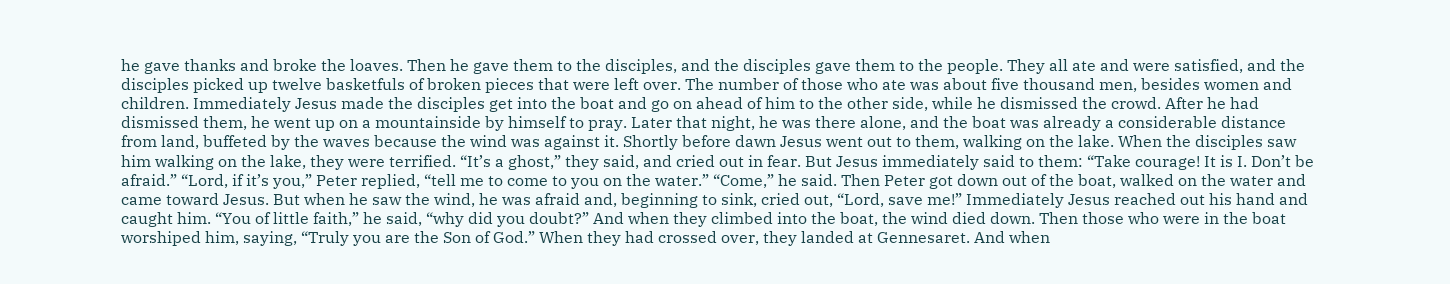he gave thanks and broke the loaves. Then he gave them to the disciples, and the disciples gave them to the people. They all ate and were satisfied, and the disciples picked up twelve basketfuls of broken pieces that were left over. The number of those who ate was about five thousand men, besides women and children. Immediately Jesus made the disciples get into the boat and go on ahead of him to the other side, while he dismissed the crowd. After he had dismissed them, he went up on a mountainside by himself to pray. Later that night, he was there alone, and the boat was already a considerable distance from land, buffeted by the waves because the wind was against it. Shortly before dawn Jesus went out to them, walking on the lake. When the disciples saw him walking on the lake, they were terrified. “It’s a ghost,” they said, and cried out in fear. But Jesus immediately said to them: “Take courage! It is I. Don’t be afraid.” “Lord, if it’s you,” Peter replied, “tell me to come to you on the water.” “Come,” he said. Then Peter got down out of the boat, walked on the water and came toward Jesus. But when he saw the wind, he was afraid and, beginning to sink, cried out, “Lord, save me!” Immediately Jesus reached out his hand and caught him. “You of little faith,” he said, “why did you doubt?” And when they climbed into the boat, the wind died down. Then those who were in the boat worshiped him, saying, “Truly you are the Son of God.” When they had crossed over, they landed at Gennesaret. And when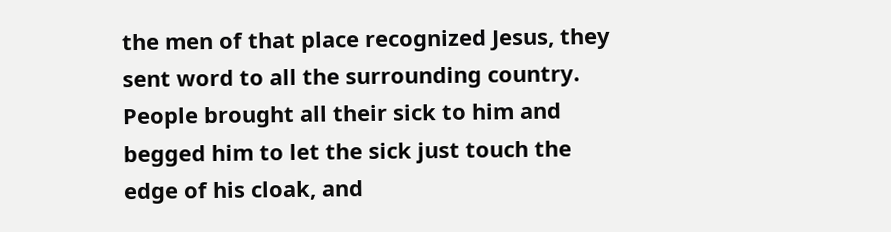the men of that place recognized Jesus, they sent word to all the surrounding country. People brought all their sick to him and begged him to let the sick just touch the edge of his cloak, and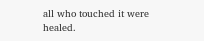all who touched it were healed.